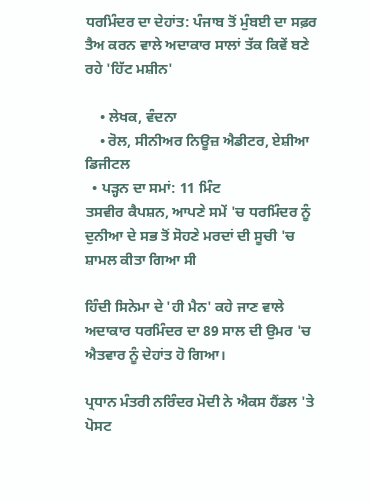ਧਰਮਿੰਦਰ ਦਾ ਦੇਹਾਂਤ: ਪੰਜਾਬ ਤੋਂ ਮੁੰਬਈ ਦਾ ਸਫ਼ਰ ਤੈਅ ਕਰਨ ਵਾਲੇ ਅਦਾਕਾਰ ਸਾਲਾਂ ਤੱਕ ਕਿਵੇਂ ਬਣੇ ਰਹੇ 'ਹਿੱਟ ਮਸ਼ੀਨ'

    • ਲੇਖਕ, ਵੰਦਨਾ
    • ਰੋਲ, ਸੀਨੀਅਰ ਨਿਊਜ਼ ਐਡੀਟਰ, ਏਸ਼ੀਆ ਡਿਜੀਟਲ
  • ਪੜ੍ਹਨ ਦਾ ਸਮਾਂ: 11 ਮਿੰਟ
ਤਸਵੀਰ ਕੈਪਸ਼ਨ, ਆਪਣੇ ਸਮੇਂ 'ਚ ਧਰਮਿੰਦਰ ਨੂੰ ਦੁਨੀਆ ਦੇ ਸਭ ਤੋਂ ਸੋਹਣੇ ਮਰਦਾਂ ਦੀ ਸੂਚੀ 'ਚ ਸ਼ਾਮਲ ਕੀਤਾ ਗਿਆ ਸੀ

ਹਿੰਦੀ ਸਿਨੇਮਾ ਦੇ 'ਹੀ ਮੈਨ' ਕਹੇ ਜਾਣ ਵਾਲੇ ਅਦਾਕਾਰ ਧਰਮਿੰਦਰ ਦਾ 89 ਸਾਲ ਦੀ ਉਮਰ 'ਚ ਐਤਵਾਰ ਨੂੰ ਦੇਹਾਂਤ ਹੋ ਗਿਆ।

ਪ੍ਰਧਾਨ ਮੰਤਰੀ ਨਰਿੰਦਰ ਮੋਦੀ ਨੇ ਐਕਸ ਹੈਂਡਲ 'ਤੇ ਪੋਸਟ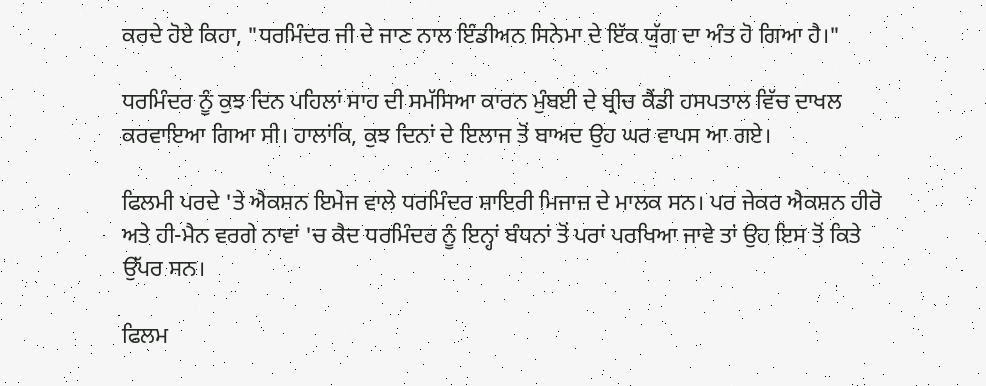ਕਰਦੇ ਹੋਏ ਕਿਹਾ, "ਧਰਮਿੰਦਰ ਜੀ ਦੇ ਜਾਣ ਨਾਲ ਇੰਡੀਅਨ ਸਿਨੇਮਾ ਦੇ ਇੱਕ ਯੁੱਗ ਦਾ ਅੰਤ ਹੋ ਗਿਆ ਹੈ।"

ਧਰਮਿੰਦਰ ਨੂੰ ਕੁਝ ਦਿਨ ਪਹਿਲਾਂ ਸਾਹ ਦੀ ਸਮੱਸਿਆ ਕਾਰਨ ਮੁੰਬਈ ਦੇ ਬ੍ਰੀਚ ਕੈਂਡੀ ਹਸਪਤਾਲ ਵਿੱਚ ਦਾਖਲ ਕਰਵਾਇਆ ਗਿਆ ਸੀ। ਹਾਲਾਂਕਿ, ਕੁਝ ਦਿਨਾਂ ਦੇ ਇਲਾਜ ਤੋਂ ਬਾਅਦ ਉਹ ਘਰ ਵਾਪਸ ਆ ਗਏ।

ਫਿਲਮੀ ਪਰਦੇ 'ਤੇ ਐਕਸ਼ਨ ਇਮੇਜ ਵਾਲੇ ਧਰਮਿੰਦਰ ਸ਼ਾਇਰੀ ਮਿਜਾਜ਼ ਦੇ ਮਾਲਕ ਸਨ। ਪਰ ਜੇਕਰ ਐਕਸ਼ਨ ਹੀਰੋ ਅਤੇ ਹੀ-ਮੈਨ ਵਰਗੇ ਨਾਵਾਂ 'ਚ ਕੈਦ ਧਰਮਿੰਦਰ ਨੂੰ ਇਨ੍ਹਾਂ ਬੰਧਨਾਂ ਤੋਂ ਪਰਾਂ ਪਰਖਿਆ ਜਾਵੇ ਤਾਂ ਉਹ ਇਸ ਤੋਂ ਕਿਤੇ ਉੱਪਰ ਸਨ।

ਫਿਲਮ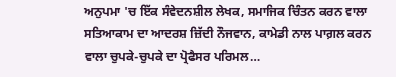ਅਨੁਪਮਾ 'ਚ ਇੱਕ ਸੰਵੇਦਨਸ਼ੀਲ ਲੇਖਕ, ਸਮਾਜਿਕ ਚਿੰਤਨ ਕਰਨ ਵਾਲਾ ਸਤਿਆਕਾਮ ਦਾ ਆਦਰਸ਼ ਜ਼ਿੱਦੀ ਨੌਜਵਾਨ, ਕਾਮੇਡੀ ਨਾਲ ਪਾਗ਼ਲ ਕਰਨ ਵਾਲਾ ਚੁਪਕੇ-ਚੁਪਕੇ ਦਾ ਪ੍ਰੋਫੈਸਰ ਪਰਿਮਲ…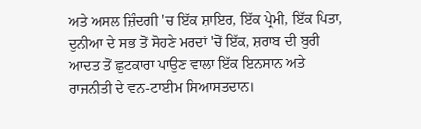ਅਤੇ ਅਸਲ ਜ਼ਿੰਦਗੀ 'ਚ ਇੱਕ ਸ਼ਾਇਰ, ਇੱਕ ਪ੍ਰੇਮੀ, ਇੱਕ ਪਿਤਾ, ਦੁਨੀਆ ਦੇ ਸਭ ਤੋਂ ਸੋਹਣੇ ਮਰਦਾਂ 'ਚੋਂ ਇੱਕ, ਸ਼ਰਾਬ ਦੀ ਬੁਰੀ ਆਦਤ ਤੋਂ ਛੁਟਕਾਰਾ ਪਾਉਣ ਵਾਲਾ ਇੱਕ ਇਨਸਾਨ ਅਤੇ ਰਾਜਨੀਤੀ ਦੇ ਵਨ-ਟਾਈਮ ਸਿਆਸਤਦਾਨ।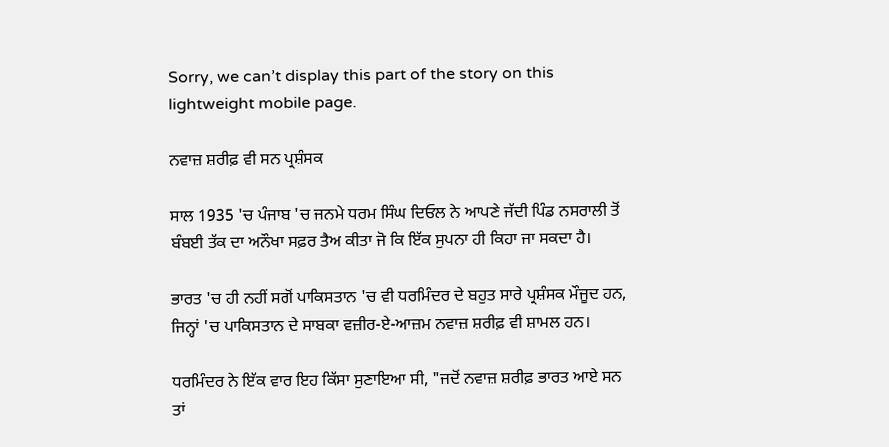Sorry, we can’t display this part of the story on this lightweight mobile page.

ਨਵਾਜ਼ ਸ਼ਰੀਫ਼ ਵੀ ਸਨ ਪ੍ਰਸ਼ੰਸਕ

ਸਾਲ 1935 'ਚ ਪੰਜਾਬ 'ਚ ਜਨਮੇ ਧਰਮ ਸਿੰਘ ਦਿਓਲ ਨੇ ਆਪਣੇ ਜੱਦੀ ਪਿੰਡ ਨਸਰਾਲੀ ਤੋਂ ਬੰਬਈ ਤੱਕ ਦਾ ਅਨੌਖਾ ਸਫ਼ਰ ਤੈਅ ਕੀਤਾ ਜੋ ਕਿ ਇੱਕ ਸੁਪਨਾ ਹੀ ਕਿਹਾ ਜਾ ਸਕਦਾ ਹੈ।

ਭਾਰਤ 'ਚ ਹੀ ਨਹੀਂ ਸਗੋਂ ਪਾਕਿਸਤਾਨ 'ਚ ਵੀ ਧਰਮਿੰਦਰ ਦੇ ਬਹੁਤ ਸਾਰੇ ਪ੍ਰਸ਼ੰਸਕ ਮੌਜੂਦ ਹਨ, ਜਿਨ੍ਹਾਂ 'ਚ ਪਾਕਿਸਤਾਨ ਦੇ ਸਾਬਕਾ ਵਜ਼ੀਰ-ਏ-ਆਜ਼ਮ ਨਵਾਜ਼ ਸ਼ਰੀਫ਼ ਵੀ ਸ਼ਾਮਲ ਹਨ।

ਧਰਮਿੰਦਰ ਨੇ ਇੱਕ ਵਾਰ ਇਹ ਕਿੱਸਾ ਸੁਣਾਇਆ ਸੀ, "ਜਦੋਂ ਨਵਾਜ਼ ਸ਼ਰੀਫ਼ ਭਾਰਤ ਆਏ ਸਨ ਤਾਂ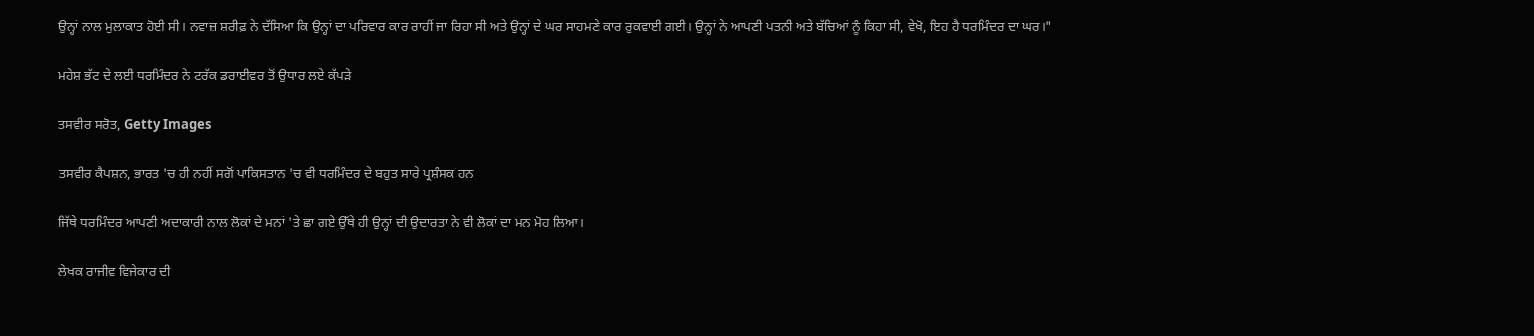ਉਨ੍ਹਾਂ ਨਾਲ ਮੁਲਾਕਾਤ ਹੋਈ ਸੀ। ਨਵਾਜ਼ ਸ਼ਰੀਫ਼ ਨੇ ਦੱਸਿਆ ਕਿ ਉਨ੍ਹਾਂ ਦਾ ਪਰਿਵਾਰ ਕਾਰ ਰਾਹੀਂ ਜਾ ਰਿਹਾ ਸੀ ਅਤੇ ਉਨ੍ਹਾਂ ਦੇ ਘਰ ਸਾਹਮਣੇ ਕਾਰ ਰੁਕਵਾਈ ਗਈ। ਉਨ੍ਹਾਂ ਨੇ ਆਪਣੀ ਪਤਨੀ ਅਤੇ ਬੱਚਿਆਂ ਨੂੰ ਕਿਹਾ ਸੀ, ਵੇਖੋ, ਇਹ ਹੈ ਧਰਮਿੰਦਰ ਦਾ ਘਰ।"

ਮਹੇਸ਼ ਭੱਟ ਦੇ ਲਈ ਧਰਮਿੰਦਰ ਨੇ ਟਰੱਕ ਡਰਾਈਵਰ ਤੋਂ ਉਧਾਰ ਲਏ ਕੱਪੜੇ

ਤਸਵੀਰ ਸਰੋਤ, Getty Images

ਤਸਵੀਰ ਕੈਪਸ਼ਨ, ਭਾਰਤ 'ਚ ਹੀ ਨਹੀਂ ਸਗੋਂ ਪਾਕਿਸਤਾਨ 'ਚ ਵੀ ਧਰਮਿੰਦਰ ਦੇ ਬਹੁਤ ਸਾਰੇ ਪ੍ਰਸ਼ੰਸਕ ਹਨ

ਜਿੱਥੇ ਧਰਮਿੰਦਰ ਆਪਣੀ ਅਦਾਕਾਰੀ ਨਾਲ ਲੋਕਾਂ ਦੇ ਮਨਾਂ 'ਤੇ ਛਾ ਗਏ ਉੱਥੇ ਹੀ ਉਨ੍ਹਾਂ ਦੀ ਉਦਾਰਤਾ ਨੇ ਵੀ ਲੋਕਾਂ ਦਾ ਮਨ ਮੋਹ ਲਿਆ।

ਲੇਖਕ ਰਾਜੀਵ ਵਿਜੇਕਾਰ ਦੀ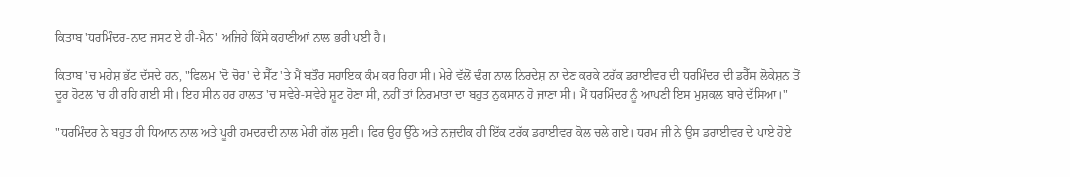ਕਿਤਾਬ 'ਧਰਮਿੰਦਰ-ਨਾਟ ਜਸਟ ਏ ਹੀ-ਮੈਨ' ਅਜਿਹੇ ਕਿੱਸੇ ਕਹਾਣੀਆਂ ਨਾਲ ਭਰੀ ਪਈ ਹੈ।

ਕਿਤਾਬ 'ਚ ਮਹੇਸ਼ ਭੱਟ ਦੱਸਦੇ ਹਨ, "ਫਿਲਮ 'ਦੋ ਚੋਰ' ਦੇ ਸੈੱਟ 'ਤੇ ਮੈਂ ਬਤੌਰ ਸਹਾਇਕ ਕੰਮ ਕਰ ਰਿਹਾ ਸੀ। ਮੇਰੇ ਵੱਲੋਂ ਢੰਗ ਨਾਲ ਨਿਰਦੇਸ਼ ਨਾ ਦੇਣ ਕਰਕੇ ਟਰੱਕ ਡਰਾਈਵਰ ਦੀ ਧਰਮਿੰਦਰ ਦੀ ਡਰੈੱਸ ਲੋਕੇਸ਼ਨ ਤੋਂ ਦੂਰ ਹੋਟਲ 'ਚ ਹੀ ਰਹਿ ਗਈ ਸੀ। ਇਹ ਸੀਨ ਹਰ ਹਾਲਤ 'ਚ ਸਵੇਰੇ-ਸਵੇਰੇ ਸ਼ੂਟ ਹੋਣਾ ਸੀ, ਨਹੀਂ ਤਾਂ ਨਿਰਮਾਤਾ ਦਾ ਬਹੁਤ ਨੁਕਸਾਨ ਹੋ ਜਾਣਾ ਸੀ। ਮੈਂ ਧਰਮਿੰਦਰ ਨੂੰ ਆਪਣੀ ਇਸ ਮੁਸ਼ਕਲ ਬਾਰੇ ਦੱਸਿਆ।"

"ਧਰਮਿੰਦਰ ਨੇ ਬਹੁਤ ਹੀ ਧਿਆਨ ਨਾਲ ਅਤੇ ਪੂਰੀ ਹਮਦਰਦੀ ਨਾਲ ਮੇਰੀ ਗੱਲ ਸੁਣੀ। ਫਿਰ ਉਹ ਉੱਠੇ ਅਤੇ ਨਜ਼ਦੀਕ ਹੀ ਇੱਕ ਟਰੱਕ ਡਰਾਈਵਰ ਕੋਲ ਚਲੇ ਗਏ। ਧਰਮ ਜੀ ਨੇ ਉਸ ਡਰਾਈਵਰ ਦੇ ਪਾਏ ਹੋਏ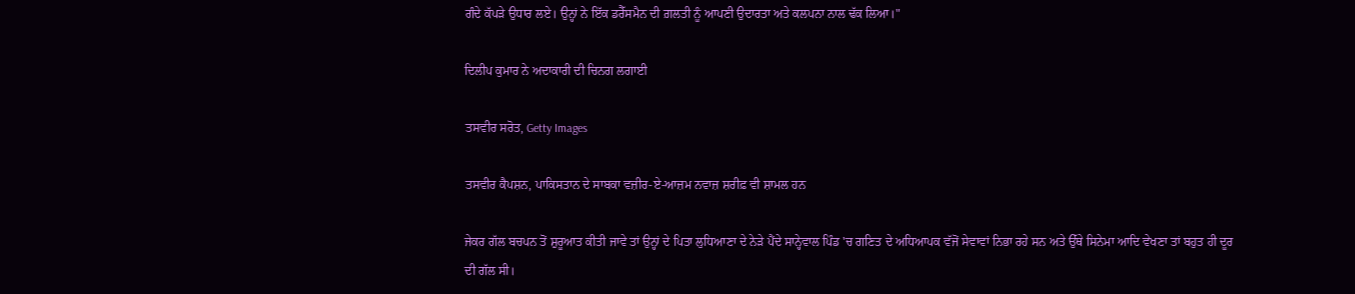ਗੰਦੇ ਕੱਪੜੇ ਉਧਾਰ ਲਏ। ਉਨ੍ਹਾਂ ਨੇ ਇੱਕ ਡਰੈੱਸਮੈਨ ਦੀ ਗ਼ਲਤੀ ਨੂੰ ਆਪਣੀ ਉਦਾਰਤਾ ਅਤੇ ਕਲਪਨਾ ਨਾਲ ਢੱਕ ਲਿਆ।"

ਦਿਲੀਪ ਕੁਮਾਰ ਨੇ ਅਦਾਕਾਰੀ ਦੀ ਚਿਨਗ ਲਗਾਈ

ਤਸਵੀਰ ਸਰੋਤ, Getty Images

ਤਸਵੀਰ ਕੈਪਸ਼ਨ, ਪਾਕਿਸਤਾਨ ਦੇ ਸਾਬਕਾ ਵਜ਼ੀਰ-ਏ-ਆਜ਼ਮ ਨਵਾਜ਼ ਸ਼ਰੀਫ਼ ਵੀ ਸ਼ਾਮਲ ਹਨ

ਜੇਕਰ ਗੱਲ ਬਚਪਨ ਤੋਂ ਸ਼ੁਰੂਆਤ ਕੀਤੀ ਜਾਵੇ ਤਾਂ ਉਨ੍ਹਾਂ ਦੇ ਪਿਤਾ ਲੁਧਿਆਣਾ ਦੇ ਨੇੜੇ ਪੈਂਦੇ ਸਾਨ੍ਹੇਵਾਲ ਪਿੰਡ 'ਚ ਗਣਿਤ ਦੇ ਅਧਿਆਪਕ ਵੱਜੋਂ ਸੇਵਾਵਾਂ ਨਿਭਾ ਰਹੇ ਸਨ ਅਤੇ ਉੱਥੇ ਸਿਨੇਮਾ ਆਦਿ ਵੇਖਣਾ ਤਾਂ ਬਹੁਤ ਹੀ ਦੂਰ ਦੀ ਗੱਲ ਸੀ।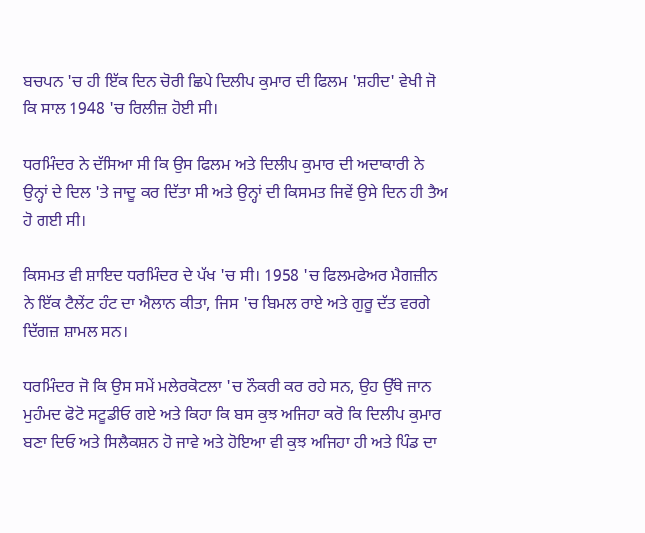ਬਚਪਨ 'ਚ ਹੀ ਇੱਕ ਦਿਨ ਚੋਰੀ ਛਿਪੇ ਦਿਲੀਪ ਕੁਮਾਰ ਦੀ ਫਿਲਮ 'ਸ਼ਹੀਦ' ਵੇਖੀ ਜੋ ਕਿ ਸਾਲ 1948 'ਚ ਰਿਲੀਜ਼ ਹੋਈ ਸੀ।

ਧਰਮਿੰਦਰ ਨੇ ਦੱਸਿਆ ਸੀ ਕਿ ਉਸ ਫਿਲਮ ਅਤੇ ਦਿਲੀਪ ਕੁਮਾਰ ਦੀ ਅਦਾਕਾਰੀ ਨੇ ਉਨ੍ਹਾਂ ਦੇ ਦਿਲ 'ਤੇ ਜਾਦੂ ਕਰ ਦਿੱਤਾ ਸੀ ਅਤੇ ਉਨ੍ਹਾਂ ਦੀ ਕਿਸਮਤ ਜਿਵੇਂ ਉਸੇ ਦਿਨ ਹੀ ਤੈਅ ਹੋ ਗਈ ਸੀ।

ਕਿਸਮਤ ਵੀ ਸ਼ਾਇਦ ਧਰਮਿੰਦਰ ਦੇ ਪੱਖ 'ਚ ਸੀ। 1958 'ਚ ਫਿਲਮਫੇਅਰ ਮੈਗਜ਼ੀਨ ਨੇ ਇੱਕ ਟੈਲੇਂਟ ਹੰਟ ਦਾ ਐਲਾਨ ਕੀਤਾ, ਜਿਸ 'ਚ ਬਿਮਲ ਰਾਏ ਅਤੇ ਗੁਰੂ ਦੱਤ ਵਰਗੇ ਦਿੱਗਜ਼ ਸ਼ਾਮਲ ਸਨ।

ਧਰਮਿੰਦਰ ਜੋ ਕਿ ਉਸ ਸਮੇਂ ਮਲੇਰਕੋਟਲਾ 'ਚ ਨੌਕਰੀ ਕਰ ਰਹੇ ਸਨ, ਉਹ ਉੱਥੇ ਜਾਨ ਮੁਹੰਮਦ ਫੋਟੋ ਸਟੂਡੀਓ ਗਏ ਅਤੇ ਕਿਹਾ ਕਿ ਬਸ ਕੁਝ ਅਜਿਹਾ ਕਰੋ ਕਿ ਦਿਲੀਪ ਕੁਮਾਰ ਬਣਾ ਦਿਓ ਅਤੇ ਸਿਲੈਕਸ਼ਨ ਹੋ ਜਾਵੇ ਅਤੇ ਹੋਇਆ ਵੀ ਕੁਝ ਅਜਿਹਾ ਹੀ ਅਤੇ ਪਿੰਡ ਦਾ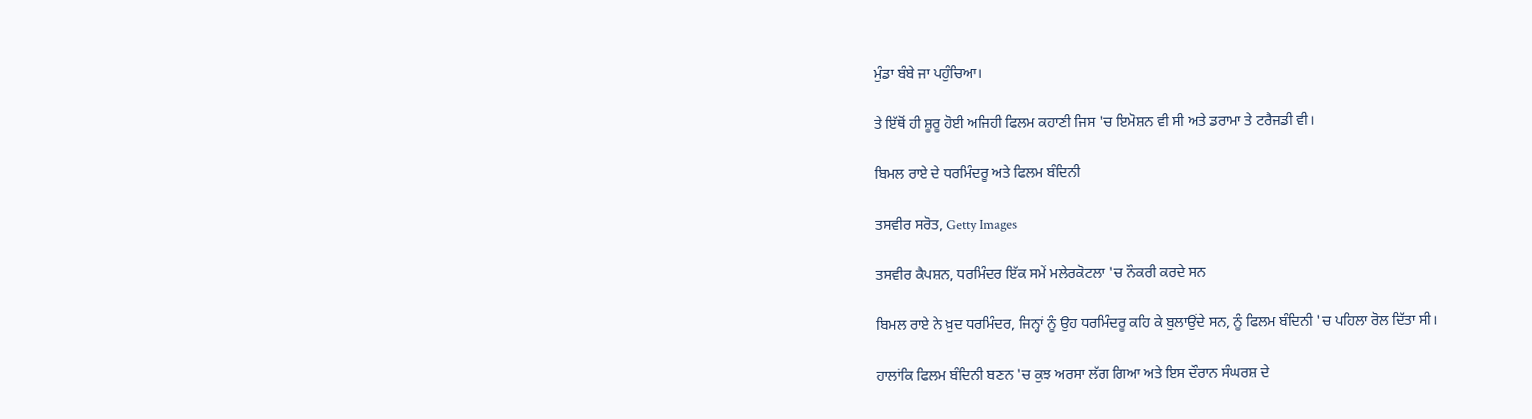ਮੁੰਡਾ ਬੰਬੇ ਜਾ ਪਹੁੰਚਿਆ।

ਤੇ ਇੱਥੋਂ ਹੀ ਸ਼ੂਰੂ ਹੋਈ ਅਜਿਹੀ ਫਿਲਮ ਕਹਾਣੀ ਜਿਸ 'ਚ ਇਮੋਸ਼ਨ ਵੀ ਸੀ ਅਤੇ ਡਰਾਮਾ ਤੇ ਟਰੈਜਡੀ ਵੀ।

ਬਿਮਲ ਰਾਏ ਦੇ ਧਰਮਿੰਦਰੂ ਅਤੇ ਫਿਲਮ ਬੰਦਿਨੀ

ਤਸਵੀਰ ਸਰੋਤ, Getty Images

ਤਸਵੀਰ ਕੈਪਸ਼ਨ, ਧਰਮਿੰਦਰ ਇੱਕ ਸਮੇਂ ਮਲੇਰਕੋਟਲਾ 'ਚ ਨੌਕਰੀ ਕਰਦੇ ਸਨ

ਬਿਮਲ ਰਾਏ ਨੇ ਖ਼ੁਦ ਧਰਮਿੰਦਰ, ਜਿਨ੍ਹਾਂ ਨੂੰ ਉਹ ਧਰਮਿੰਦਰੂ ਕਹਿ ਕੇ ਬੁਲਾਉਂਦੇ ਸਨ, ਨੂੰ ਫਿਲਮ ਬੰਦਿਨੀ 'ਚ ਪਹਿਲਾ ਰੋਲ ਦਿੱਤਾ ਸੀ।

ਹਾਲਾਂਕਿ ਫਿਲਮ ਬੰਦਿਨੀ ਬਣਨ 'ਚ ਕੁਝ ਅਰਸਾ ਲੱਗ ਗਿਆ ਅਤੇ ਇਸ ਦੌਰਾਨ ਸੰਘਰਸ਼ ਦੇ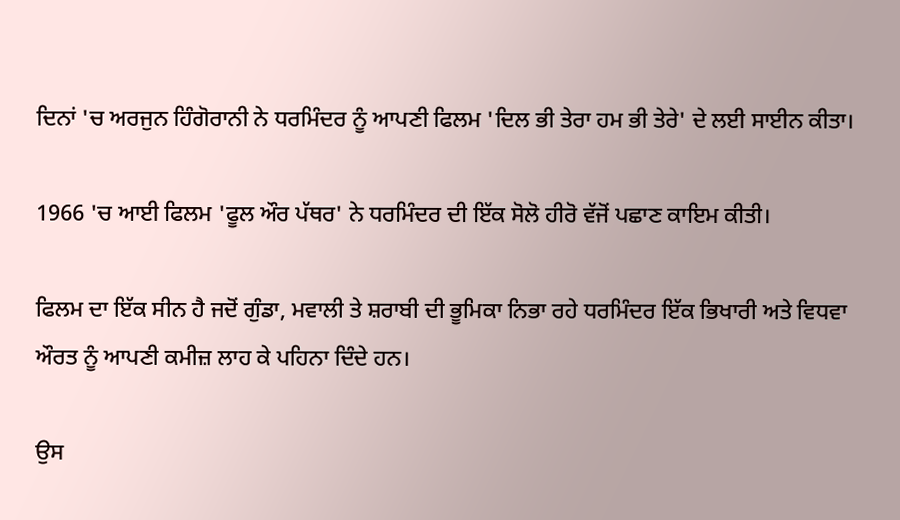ਦਿਨਾਂ 'ਚ ਅਰਜੁਨ ਹਿੰਗੋਰਾਨੀ ਨੇ ਧਰਮਿੰਦਰ ਨੂੰ ਆਪਣੀ ਫਿਲਮ 'ਦਿਲ ਭੀ ਤੇਰਾ ਹਮ ਭੀ ਤੇਰੇ' ਦੇ ਲਈ ਸਾਈਨ ਕੀਤਾ।

1966 'ਚ ਆਈ ਫਿਲਮ 'ਫੂਲ ਔਰ ਪੱਥਰ' ਨੇ ਧਰਮਿੰਦਰ ਦੀ ਇੱਕ ਸੋਲੋ ਹੀਰੋ ਵੱਜੋਂ ਪਛਾਣ ਕਾਇਮ ਕੀਤੀ।

ਫਿਲਮ ਦਾ ਇੱਕ ਸੀਨ ਹੈ ਜਦੋਂ ਗੁੰਡਾ, ਮਵਾਲੀ ਤੇ ਸ਼ਰਾਬੀ ਦੀ ਭੂਮਿਕਾ ਨਿਭਾ ਰਹੇ ਧਰਮਿੰਦਰ ਇੱਕ ਭਿਖਾਰੀ ਅਤੇ ਵਿਧਵਾ ਔਰਤ ਨੂੰ ਆਪਣੀ ਕਮੀਜ਼ ਲਾਹ ਕੇ ਪਹਿਨਾ ਦਿੰਦੇ ਹਨ।

ਉਸ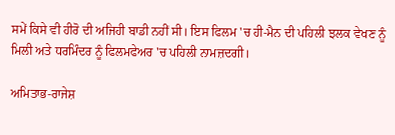ਸਮੇਂ ਕਿਸੇ ਵੀ ਹੀਰੋ ਦੀ ਅਜਿਹੀ ਬਾਡੀ ਨਹੀਂ ਸੀ। ਇਸ ਫਿਲਮ 'ਚ ਹੀ-ਮੈਨ ਦੀ ਪਹਿਲੀ ਝਲਕ ਵੇਖਣ ਨੂੰ ਮਿਲੀ ਅਤੇ ਧਰਮਿੰਦਰ ਨੂੰ ਫਿਲਮਫੇਅਰ 'ਚ ਪਹਿਲੀ ਨਾਮਜ਼ਦਗੀ।

ਅਮਿਤਾਭ-ਰਾਜੇਸ਼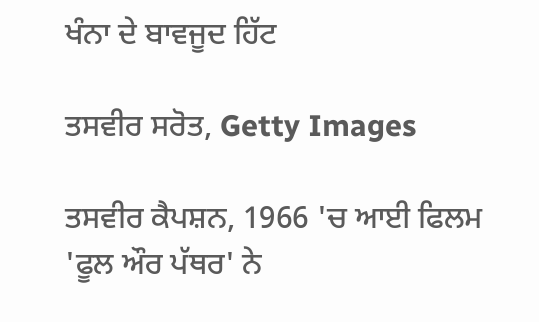ਖੰਨਾ ਦੇ ਬਾਵਜੂਦ ਹਿੱਟ

ਤਸਵੀਰ ਸਰੋਤ, Getty Images

ਤਸਵੀਰ ਕੈਪਸ਼ਨ, 1966 'ਚ ਆਈ ਫਿਲਮ 'ਫੂਲ ਔਰ ਪੱਥਰ' ਨੇ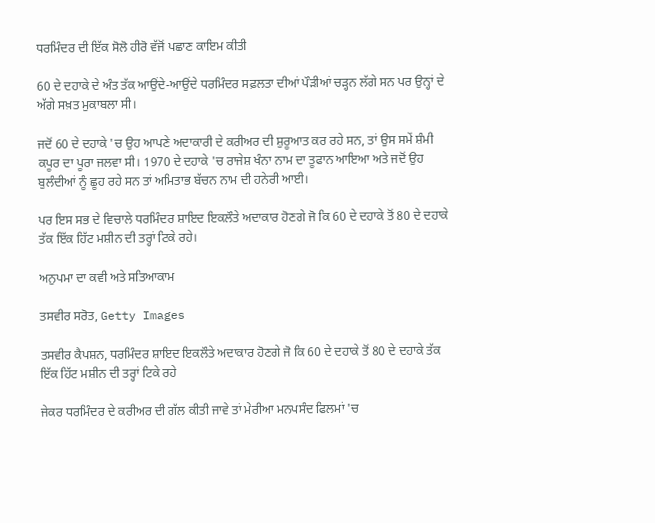ਧਰਮਿੰਦਰ ਦੀ ਇੱਕ ਸੋਲੋ ਹੀਰੋ ਵੱਜੋਂ ਪਛਾਣ ਕਾਇਮ ਕੀਤੀ

60 ਦੇ ਦਹਾਕੇ ਦੇ ਅੰਤ ਤੱਕ ਆਉਂਦੇ-ਆਉਂਦੇ ਧਰਮਿੰਦਰ ਸਫ਼ਲਤਾ ਦੀਆਂ ਪੌੜੀਆਂ ਚੜ੍ਹਨ ਲੱਗੇ ਸਨ ਪਰ ਉਨ੍ਹਾਂ ਦੇ ਅੱਗੇ ਸਖ਼ਤ ਮੁਕਾਬਲਾ ਸੀ।

ਜਦੋਂ 60 ਦੇ ਦਹਾਕੇ 'ਚ ਉਹ ਆਪਣੇ ਅਦਾਕਾਰੀ ਦੇ ਕਰੀਅਰ ਦੀ ਸ਼ੁਰੂਆਤ ਕਰ ਰਹੇ ਸਨ, ਤਾਂ ਉਸ ਸਮੇਂ ਸ਼ੰਮੀ ਕਪੂਰ ਦਾ ਪੂਰਾ ਜਲਵਾ ਸੀ। 1970 ਦੇ ਦਹਾਕੇ 'ਚ ਰਾਜੇਸ਼ ਖੰਨਾ ਨਾਮ ਦਾ ਤੂਫਾਨ ਆਇਆ ਅਤੇ ਜਦੋਂ ਉਹ ਬੁਲੰਦੀਆਂ ਨੂੰ ਛੂਹ ਰਹੇ ਸਨ ਤਾਂ ਅਮਿਤਾਭ ਬੱਚਨ ਨਾਮ ਦੀ ਹਨੇਰੀ ਆਈ।

ਪਰ ਇਸ ਸਭ ਦੇ ਵਿਚਾਲੇ ਧਰਮਿੰਦਰ ਸ਼ਾਇਦ ਇਕਲੌਤੇ ਅਦਾਕਾਰ ਹੋਣਗੇ ਜੋ ਕਿ 60 ਦੇ ਦਹਾਕੇ ਤੋਂ 80 ਦੇ ਦਹਾਕੇ ਤੱਕ ਇੱਕ ਹਿੱਟ ਮਸ਼ੀਨ ਦੀ ਤਰ੍ਹਾਂ ਟਿਕੇ ਰਹੇ।

ਅਨੁਪਮਾ ਦਾ ਕਵੀ ਅਤੇ ਸਤਿਆਕਾਮ

ਤਸਵੀਰ ਸਰੋਤ, Getty Images

ਤਸਵੀਰ ਕੈਪਸ਼ਨ, ਧਰਮਿੰਦਰ ਸ਼ਾਇਦ ਇਕਲੌਤੇ ਅਦਾਕਾਰ ਹੋਣਗੇ ਜੋ ਕਿ 60 ਦੇ ਦਹਾਕੇ ਤੋਂ 80 ਦੇ ਦਹਾਕੇ ਤੱਕ ਇੱਕ ਹਿੱਟ ਮਸ਼ੀਨ ਦੀ ਤਰ੍ਹਾਂ ਟਿਕੇ ਰਹੇ

ਜੇਕਰ ਧਰਮਿੰਦਰ ਦੇ ਕਰੀਅਰ ਦੀ ਗੱਲ ਕੀਤੀ ਜਾਵੇ ਤਾਂ ਮੇਰੀਆ ਮਨਪਸੰਦ ਫਿਲਮਾਂ 'ਚ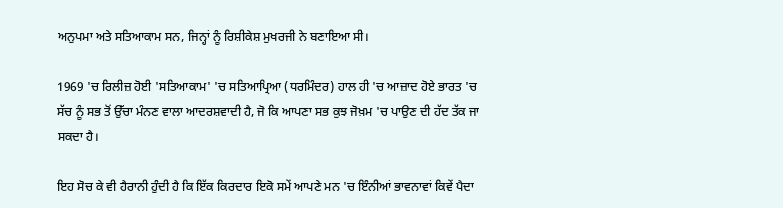ਅਨੁਪਮਾ ਅਤੇ ਸਤਿਆਕਾਮ ਸਨ, ਜਿਨ੍ਹਾਂ ਨੂੰ ਰਿਸ਼ੀਕੇਸ਼ ਮੁਖਰਜੀ ਨੇ ਬਣਾਇਆ ਸੀ।

1969 'ਚ ਰਿਲੀਜ਼ ਹੋਈ 'ਸਤਿਆਕਾਮ' 'ਚ ਸਤਿਆਪ੍ਰਿਆ (ਧਰਮਿੰਦਰ) ਹਾਲ ਹੀ 'ਚ ਆਜ਼ਾਦ ਹੋਏ ਭਾਰਤ 'ਚ ਸੱਚ ਨੂੰ ਸਭ ਤੋਂ ਉੱਚਾ ਮੰਨਣ ਵਾਲਾ ਆਦਰਸ਼ਵਾਦੀ ਹੈ, ਜੋ ਕਿ ਆਪਣਾ ਸਭ ਕੁਝ ਜੋਖ਼ਮ 'ਚ ਪਾਉਣ ਦੀ ਹੱਦ ਤੱਕ ਜਾ ਸਕਦਾ ਹੈ।

ਇਹ ਸੋਚ ਕੇ ਵੀ ਹੈਰਾਨੀ ਹੁੰਦੀ ਹੈ ਕਿ ਇੱਕ ਕਿਰਦਾਰ ਇਕੋ ਸਮੇਂ ਆਪਣੇ ਮਨ 'ਚ ਇੰਨੀਆਂ ਭਾਵਨਾਵਾਂ ਕਿਵੇਂ ਪੈਦਾ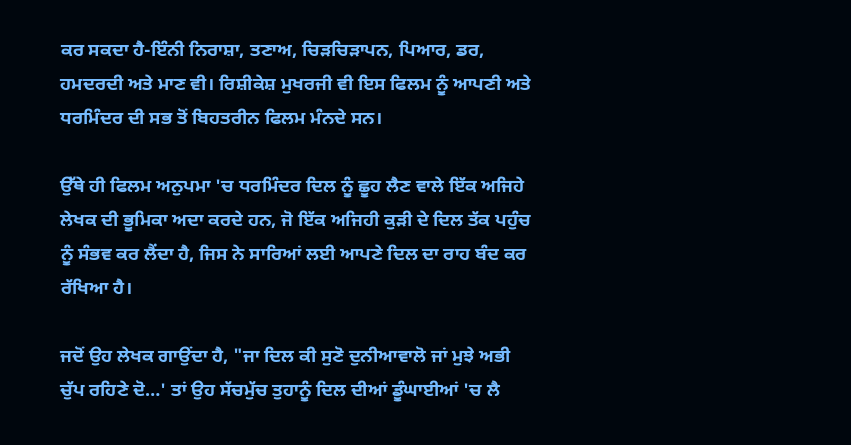ਕਰ ਸਕਦਾ ਹੈ-ਇੰਨੀ ਨਿਰਾਸ਼ਾ, ਤਣਾਅ, ਚਿੜਚਿੜਾਪਨ, ਪਿਆਰ, ਡਰ, ਹਮਦਰਦੀ ਅਤੇ ਮਾਣ ਵੀ। ਰਿਸ਼ੀਕੇਸ਼ ਮੁਖਰਜੀ ਵੀ ਇਸ ਫਿਲਮ ਨੂੰ ਆਪਣੀ ਅਤੇ ਧਰਮਿੰਦਰ ਦੀ ਸਭ ਤੋਂ ਬਿਹਤਰੀਨ ਫਿਲਮ ਮੰਨਦੇ ਸਨ।

ਉੱਥੇ ਹੀ ਫਿਲਮ ਅਨੁਪਮਾ 'ਚ ਧਰਮਿੰਦਰ ਦਿਲ ਨੂੰ ਛੂਹ ਲੈਣ ਵਾਲੇ ਇੱਕ ਅਜਿਹੇ ਲੇਖਕ ਦੀ ਭੂਮਿਕਾ ਅਦਾ ਕਰਦੇ ਹਨ, ਜੋ ਇੱਕ ਅਜਿਹੀ ਕੁੜੀ ਦੇ ਦਿਲ ਤੱਕ ਪਹੁੰਚ ਨੂੰ ਸੰਭਵ ਕਰ ਲੈਂਦਾ ਹੈ, ਜਿਸ ਨੇ ਸਾਰਿਆਂ ਲਈ ਆਪਣੇ ਦਿਲ ਦਾ ਰਾਹ ਬੰਦ ਕਰ ਰੱਖਿਆ ਹੈ।

ਜਦੋਂ ਉਹ ਲੇਖਕ ਗਾਉਂਦਾ ਹੈ, "ਜਾ ਦਿਲ ਕੀ ਸੁਣੋ ਦੁਨੀਆਵਾਲੋ ਜਾਂ ਮੁਝੇ ਅਭੀ ਚੁੱਪ ਰਹਿਣੇ ਦੋ…' ਤਾਂ ਉਹ ਸੱਚਮੁੱਚ ਤੁਹਾਨੂੰ ਦਿਲ ਦੀਆਂ ਡੂੰਘਾਈਆਂ 'ਚ ਲੈ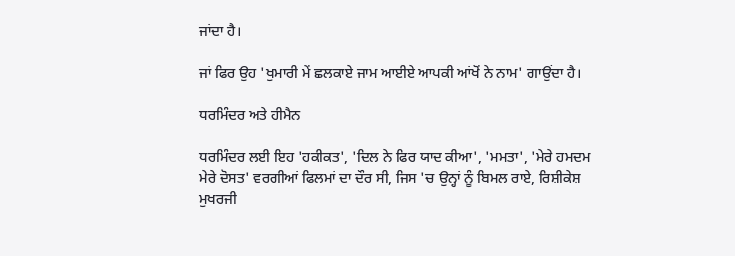ਜਾਂਦਾ ਹੈ।

ਜਾਂ ਫਿਰ ਉਹ 'ਖੁਮਾਰੀ ਮੇਂ ਛਲਕਾਏ ਜਾਮ ਆਈਏ ਆਪਕੀ ਆਂਖੋਂ ਨੇ ਨਾਮ' ਗਾਉਂਦਾ ਹੈ।

ਧਰਮਿੰਦਰ ਅਤੇ ਹੀਮੈਨ

ਧਰਮਿੰਦਰ ਲਈ ਇਹ 'ਹਕੀਕਤ', 'ਦਿਲ ਨੇ ਫਿਰ ਯਾਦ ਕੀਆ', 'ਮਮਤਾ', 'ਮੇਰੇ ਹਮਦਮ ਮੇਰੇ ਦੋਸਤ' ਵਰਗੀਆਂ ਫਿਲਮਾਂ ਦਾ ਦੌਰ ਸੀ, ਜਿਸ 'ਚ ਉਨ੍ਹਾਂ ਨੂੰ ਬਿਮਲ ਰਾਏ, ਰਿਸ਼ੀਕੇਸ਼ ਮੁਖਰਜੀ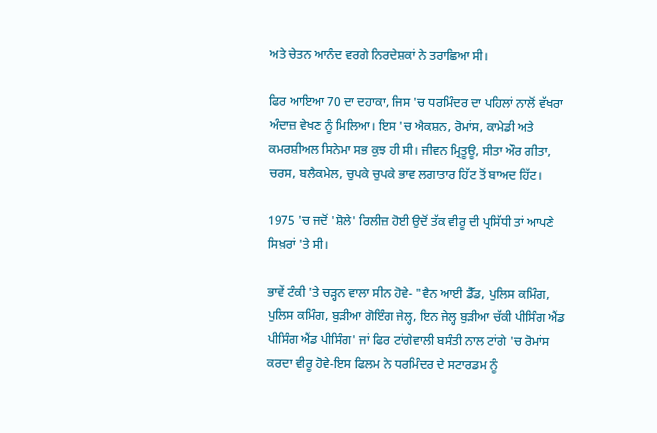ਅਤੇ ਚੇਤਨ ਆਨੰਦ ਵਰਗੇ ਨਿਰਦੇਸ਼ਕਾਂ ਨੇ ਤਰਾਛਿਆ ਸੀ।

ਫਿਰ ਆਇਆ 70 ਦਾ ਦਹਾਕਾ, ਜਿਸ 'ਚ ਧਰਮਿੰਦਰ ਦਾ ਪਹਿਲਾਂ ਨਾਲੋਂ ਵੱਖਰਾ ਅੰਦਾਜ਼ ਵੇਖਣ ਨੂੰ ਮਿਲਿਆ। ਇਸ 'ਚ ਐਕਸ਼ਨ, ਰੋਮਾਂਸ, ਕਾਮੇਡੀ ਅਤੇ ਕਮਰਸ਼ੀਅਲ ਸਿਨੇਮਾ ਸਭ ਕੁਝ ਹੀ ਸੀ। ਜੀਵਨ ਮ੍ਰਿਤੂਊ, ਸੀਤਾ ਔਰ ਗੀਤਾ, ਚਰਸ, ਬਲੈਕਮੇਲ, ਚੁਪਕੇ ਚੁਪਕੇ ਭਾਵ ਲਗਾਤਾਰ ਹਿੱਟ ਤੋਂ ਬਾਅਦ ਹਿੱਟ।

1975 'ਚ ਜਦੋਂ 'ਸ਼ੋਲੇ' ਰਿਲੀਜ਼ ਹੋਈ ਉਦੋਂ ਤੱਕ ਵੀਰੂ ਦੀ ਪ੍ਰਸਿੱਧੀ ਤਾਂ ਆਪਣੇ ਸਿਖ਼ਰਾਂ 'ਤੇ ਸੀ।

ਭਾਵੇਂ ਟੰਕੀ 'ਤੇ ਚੜ੍ਹਨ ਵਾਲਾ ਸੀਨ ਹੋਵੇ- "ਵੈਨ ਆਈ ਡੈੱਡ, ਪੁਲਿਸ ਕਮਿੰਗ, ਪੁਲਿਸ ਕਮਿੰਗ, ਬੁੜੀਆ ਗੋਇੰਗ ਜੇਲ੍ਹ, ਇਨ ਜੇਲ੍ਹ ਬੁੜੀਆ ਚੱਕੀ ਪੀਸਿੰਗ ਐਂਡ ਪੀਸਿੰਗ ਐਂਡ ਪੀਸਿੰਗ' ਜਾਂ ਫਿਰ ਟਾਂਗੇਵਾਲੀ ਬਸੰਤੀ ਨਾਲ ਟਾਂਗੇ 'ਚ ਰੋਮਾਂਸ ਕਰਦਾ ਵੀਰੂ ਹੋਵੇ-ਇਸ ਫਿਲਮ ਨੇ ਧਰਮਿੰਦਰ ਦੇ ਸਟਾਰਡਮ ਨੂੰ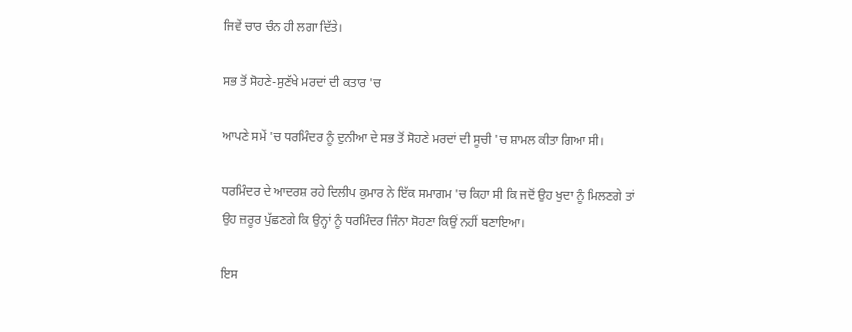ਜਿਵੇਂ ਚਾਰ ਚੰਨ ਹੀ ਲਗਾ ਦਿੱਤੇ।

ਸਭ ਤੋਂ ਸੋਹਣੇ-ਸੁਣੱਖੇ ਮਰਦਾਂ ਦੀ ਕਤਾਰ 'ਚ

ਆਪਣੇ ਸਮੇਂ 'ਚ ਧਰਮਿੰਦਰ ਨੂੰ ਦੁਨੀਆ ਦੇ ਸਭ ਤੋਂ ਸੋਹਣੇ ਮਰਦਾਂ ਦੀ ਸੂਚੀ 'ਚ ਸ਼ਾਮਲ ਕੀਤਾ ਗਿਆ ਸੀ।

ਧਰਮਿੰਦਰ ਦੇ ਆਦਰਸ਼ ਰਹੇ ਦਿਲੀਪ ਕੁਮਾਰ ਨੇ ਇੱਕ ਸਮਾਗਮ 'ਚ ਕਿਹਾ ਸੀ ਕਿ ਜਦੋਂ ਉਹ ਖੁਦਾ ਨੂੰ ਮਿਲਣਗੇ ਤਾਂ ਉਹ ਜ਼ਰੂਰ ਪੁੱਛਣਗੇ ਕਿ ਉਨ੍ਹਾਂ ਨੂੰ ਧਰਮਿੰਦਰ ਜਿੰਨਾ ਸੋਹਣਾ ਕਿਉਂ ਨਹੀਂ ਬਣਾਇਆ।

ਇਸ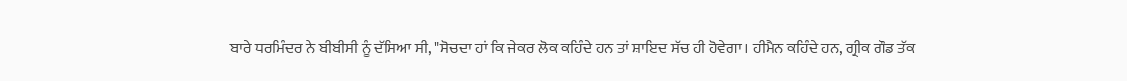ਬਾਰੇ ਧਰਮਿੰਦਰ ਨੇ ਬੀਬੀਸੀ ਨੂੰ ਦੱਸਿਆ ਸੀ, "ਸੋਚਦਾ ਹਾਂ ਕਿ ਜੇਕਰ ਲੋਕ ਕਹਿੰਦੇ ਹਨ ਤਾਂ ਸ਼ਾਇਦ ਸੱਚ ਹੀ ਹੋਵੇਗਾ। ਹੀਮੈਨ ਕਹਿੰਦੇ ਹਨ, ਗ੍ਰੀਕ ਗੌਡ ਤੱਕ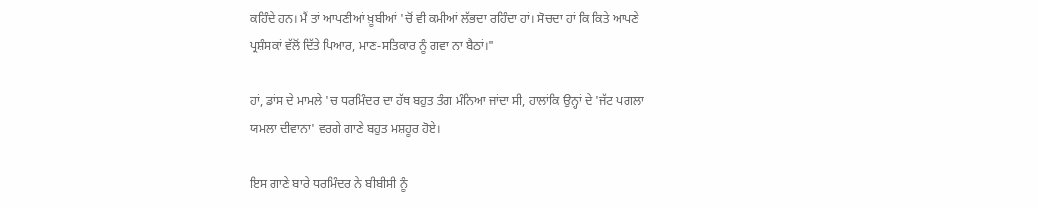ਕਹਿੰਦੇ ਹਨ। ਮੈਂ ਤਾਂ ਆਪਣੀਆਂ ਖ਼ੂਬੀਆਂ 'ਚੋਂ ਵੀ ਕਮੀਆਂ ਲੱਭਦਾ ਰਹਿੰਦਾ ਹਾਂ। ਸੋਚਦਾ ਹਾਂ ਕਿ ਕਿਤੇ ਆਪਣੇ ਪ੍ਰਸ਼ੰਸਕਾਂ ਵੱਲੋਂ ਦਿੱਤੇ ਪਿਆਰ, ਮਾਣ-ਸਤਿਕਾਰ ਨੂੰ ਗਵਾ ਨਾ ਬੈਠਾਂ।"

ਹਾਂ, ਡਾਂਸ ਦੇ ਮਾਮਲੇ 'ਚ ਧਰਮਿੰਦਰ ਦਾ ਹੱਥ ਬਹੁਤ ਤੰਗ ਮੰਨਿਆ ਜਾਂਦਾ ਸੀ, ਹਾਲਾਂਕਿ ਉਨ੍ਹਾਂ ਦੇ 'ਜੱਟ ਪਗਲਾ ਯਮਲਾ ਦੀਵਾਨਾ' ਵਰਗੇ ਗਾਣੇ ਬਹੁਤ ਮਸ਼ਹੂਰ ਹੋਏ।

ਇਸ ਗਾਣੇ ਬਾਰੇ ਧਰਮਿੰਦਰ ਨੇ ਬੀਬੀਸੀ ਨੂੰ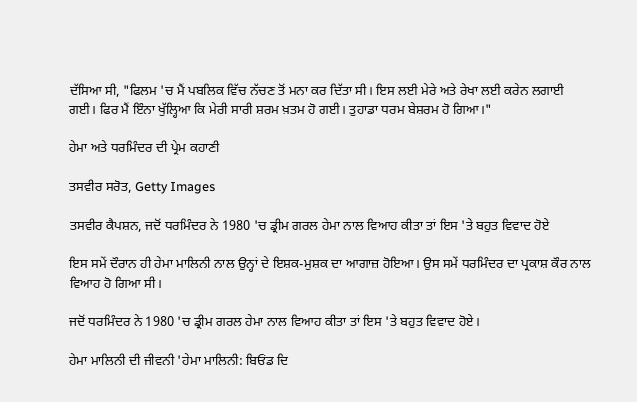ਦੱਸਿਆ ਸੀ, "ਫਿਲਮ 'ਚ ਮੈਂ ਪਬਲਿਕ ਵਿੱਚ ਨੱਚਣ ਤੋਂ ਮਨਾ ਕਰ ਦਿੱਤਾ ਸੀ। ਇਸ ਲਈ ਮੇਰੇ ਅਤੇ ਰੇਖਾ ਲਈ ਕਰੇਨ ਲਗਾਈ ਗਈ। ਫਿਰ ਮੈਂ ਇੰਨਾ ਖੁੱਲ੍ਹਿਆ ਕਿ ਮੇਰੀ ਸਾਰੀ ਸ਼ਰਮ ਖ਼ਤਮ ਹੋ ਗਈ। ਤੁਹਾਡਾ ਧਰਮ ਬੇਸ਼ਰਮ ਹੋ ਗਿਆ।"

ਹੇਮਾ ਅਤੇ ਧਰਮਿੰਦਰ ਦੀ ਪ੍ਰੇਮ ਕਹਾਣੀ

ਤਸਵੀਰ ਸਰੋਤ, Getty Images

ਤਸਵੀਰ ਕੈਪਸ਼ਨ, ਜਦੋਂ ਧਰਮਿੰਦਰ ਨੇ 1980 'ਚ ਡ੍ਰੀਮ ਗਰਲ ਹੇਮਾ ਨਾਲ ਵਿਆਹ ਕੀਤਾ ਤਾਂ ਇਸ 'ਤੇ ਬਹੁਤ ਵਿਵਾਦ ਹੋਏ

ਇਸ ਸਮੇਂ ਦੌਰਾਨ ਹੀ ਹੇਮਾ ਮਾਲਿਨੀ ਨਾਲ ਉਨ੍ਹਾਂ ਦੇ ਇਸ਼ਕ-ਮੁਸ਼ਕ ਦਾ ਆਗਾਜ਼ ਹੋਇਆ। ਉਸ ਸਮੇਂ ਧਰਮਿੰਦਰ ਦਾ ਪ੍ਰਕਾਸ਼ ਕੌਰ ਨਾਲ ਵਿਆਹ ਹੋ ਗਿਆ ਸੀ।

ਜਦੋਂ ਧਰਮਿੰਦਰ ਨੇ 1980 'ਚ ਡ੍ਰੀਮ ਗਰਲ ਹੇਮਾ ਨਾਲ ਵਿਆਹ ਕੀਤਾ ਤਾਂ ਇਸ 'ਤੇ ਬਹੁਤ ਵਿਵਾਦ ਹੋਏ।

ਹੇਮਾ ਮਾਲਿਨੀ ਦੀ ਜੀਵਨੀ 'ਹੇਮਾ ਮਾਲਿਨੀ: ਬਿਓਂਡ ਦਿ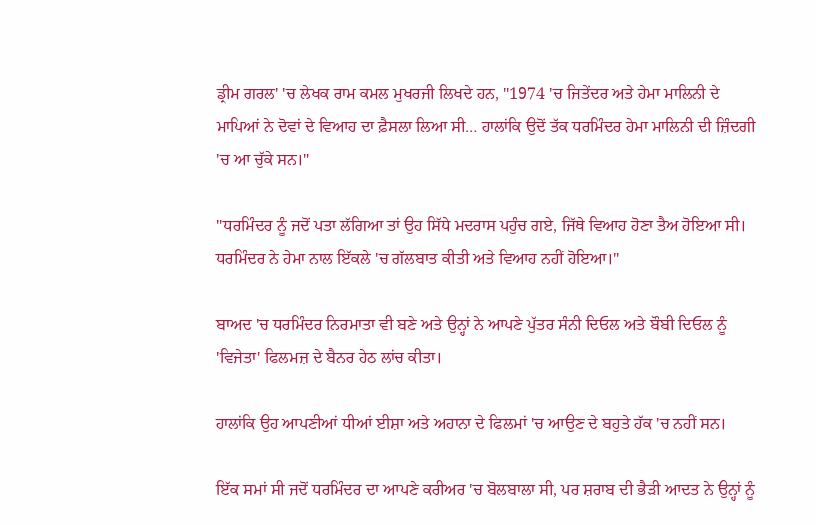ਡ੍ਰੀਮ ਗਰਲ' 'ਚ ਲੇਖਕ ਰਾਮ ਕਮਲ ਮੁਖਰਜੀ ਲਿਖਦੇ ਹਨ, "1974 'ਚ ਜਿਤੇਂਦਰ ਅਤੇ ਹੇਮਾ ਮਾਲਿਨੀ ਦੇ ਮਾਪਿਆਂ ਨੇ ਦੋਵਾਂ ਦੇ ਵਿਆਹ ਦਾ ਫ਼ੈਸਲਾ ਲਿਆ ਸੀ… ਹਾਲਾਂਕਿ ਉਦੋਂ ਤੱਕ ਧਰਮਿੰਦਰ ਹੇਮਾ ਮਾਲਿਨੀ ਦੀ ਜ਼ਿੰਦਗੀ 'ਚ ਆ ਚੁੱਕੇ ਸਨ।"

"ਧਰਮਿੰਦਰ ਨੂੰ ਜਦੋਂ ਪਤਾ ਲੱਗਿਆ ਤਾਂ ਉਹ ਸਿੱਧੇ ਮਦਰਾਸ ਪਹੁੰਚ ਗਏ, ਜਿੱਥੇ ਵਿਆਹ ਹੋਣਾ ਤੈਅ ਹੋਇਆ ਸੀ। ਧਰਮਿੰਦਰ ਨੇ ਹੇਮਾ ਨਾਲ ਇੱਕਲੇ 'ਚ ਗੱਲਬਾਤ ਕੀਤੀ ਅਤੇ ਵਿਆਹ ਨਹੀਂ ਹੋਇਆ।"

ਬਾਅਦ 'ਚ ਧਰਮਿੰਦਰ ਨਿਰਮਾਤਾ ਵੀ ਬਣੇ ਅਤੇ ਉਨ੍ਹਾਂ ਨੇ ਆਪਣੇ ਪੁੱਤਰ ਸੰਨੀ ਦਿਓਲ ਅਤੇ ਬੌਬੀ ਦਿਓਲ ਨੂੰ 'ਵਿਜੇਤਾ' ਫਿਲਮਜ਼ ਦੇ ਬੈਨਰ ਹੇਠ ਲਾਂਚ ਕੀਤਾ।

ਹਾਲਾਂਕਿ ਉਹ ਆਪਣੀਆਂ ਧੀਆਂ ਈਸ਼ਾ ਅਤੇ ਅਹਾਨਾ ਦੇ ਫਿਲਮਾਂ 'ਚ ਆਉਣ ਦੇ ਬਹੁਤੇ ਹੱਕ 'ਚ ਨਹੀਂ ਸਨ।

ਇੱਕ ਸਮਾਂ ਸੀ ਜਦੋਂ ਧਰਮਿੰਦਰ ਦਾ ਆਪਣੇ ਕਰੀਅਰ 'ਚ ਬੋਲਬਾਲਾ ਸੀ, ਪਰ ਸ਼ਰਾਬ ਦੀ ਭੈੜੀ ਆਦਤ ਨੇ ਉਨ੍ਹਾਂ ਨੂੰ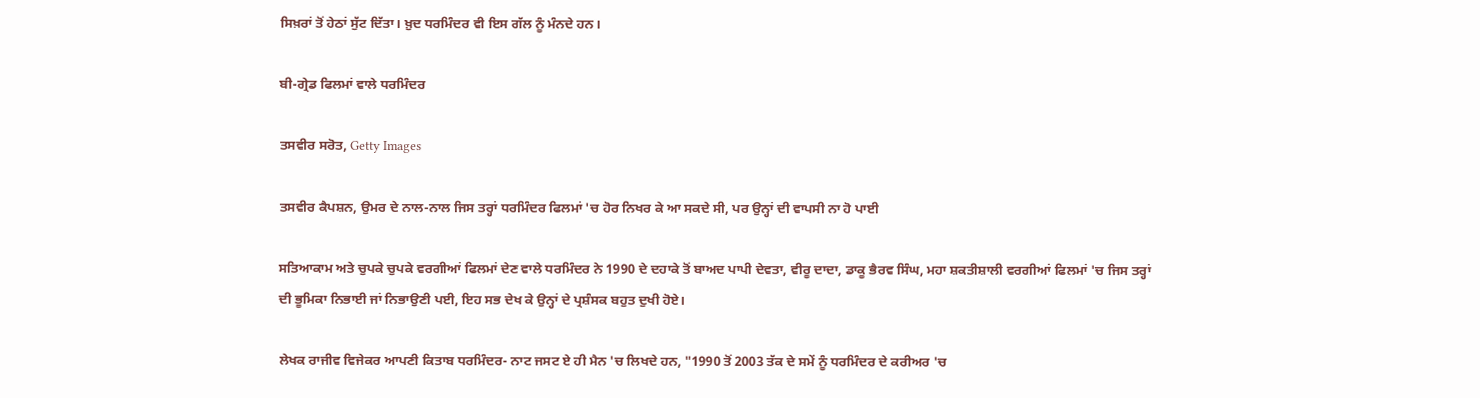ਸਿਖ਼ਰਾਂ ਤੋਂ ਹੇਠਾਂ ਸੁੱਟ ਦਿੱਤਾ। ਖ਼ੁਦ ਧਰਮਿੰਦਰ ਵੀ ਇਸ ਗੱਲ ਨੂੰ ਮੰਨਦੇ ਹਨ।

ਬੀ-ਗ੍ਰੇਡ ਫਿਲਮਾਂ ਵਾਲੇ ਧਰਮਿੰਦਰ

ਤਸਵੀਰ ਸਰੋਤ, Getty Images

ਤਸਵੀਰ ਕੈਪਸ਼ਨ, ਉਮਰ ਦੇ ਨਾਲ-ਨਾਲ ਜਿਸ ਤਰ੍ਹਾਂ ਧਰਮਿੰਦਰ ਫਿਲਮਾਂ 'ਚ ਹੋਰ ਨਿਖਰ ਕੇ ਆ ਸਕਦੇ ਸੀ, ਪਰ ਉਨ੍ਹਾਂ ਦੀ ਵਾਪਸੀ ਨਾ ਹੋ ਪਾਈ

ਸਤਿਆਕਾਮ ਅਤੇ ਚੁਪਕੇ ਚੁਪਕੇ ਵਰਗੀਆਂ ਫਿਲਮਾਂ ਦੇਣ ਵਾਲੇ ਧਰਮਿੰਦਰ ਨੇ 1990 ਦੇ ਦਹਾਕੇ ਤੋਂ ਬਾਅਦ ਪਾਪੀ ਦੇਵਤਾ, ਵੀਰੂ ਦਾਦਾ, ਡਾਕੂ ਭੈਰਵ ਸਿੰਘ, ਮਹਾ ਸ਼ਕਤੀਸ਼ਾਲੀ ਵਰਗੀਆਂ ਫਿਲਮਾਂ 'ਚ ਜਿਸ ਤਰ੍ਹਾਂ ਦੀ ਭੂਮਿਕਾ ਨਿਭਾਈ ਜਾਂ ਨਿਭਾਉਣੀ ਪਈ, ਇਹ ਸਭ ਦੇਖ ਕੇ ਉਨ੍ਹਾਂ ਦੇ ਪ੍ਰਸ਼ੰਸਕ ਬਹੁਤ ਦੁਖੀ ਹੋਏ।

ਲੇਖਕ ਰਾਜੀਵ ਵਿਜੇਕਰ ਆਪਣੀ ਕਿਤਾਬ ਧਰਮਿੰਦਰ- ਨਾਟ ਜਸਟ ਏ ਹੀ ਮੈਨ 'ਚ ਲਿਖਦੇ ਹਨ, "1990 ਤੋਂ 2003 ਤੱਕ ਦੇ ਸਮੇਂ ਨੂੰ ਧਰਮਿੰਦਰ ਦੇ ਕਰੀਅਰ 'ਚ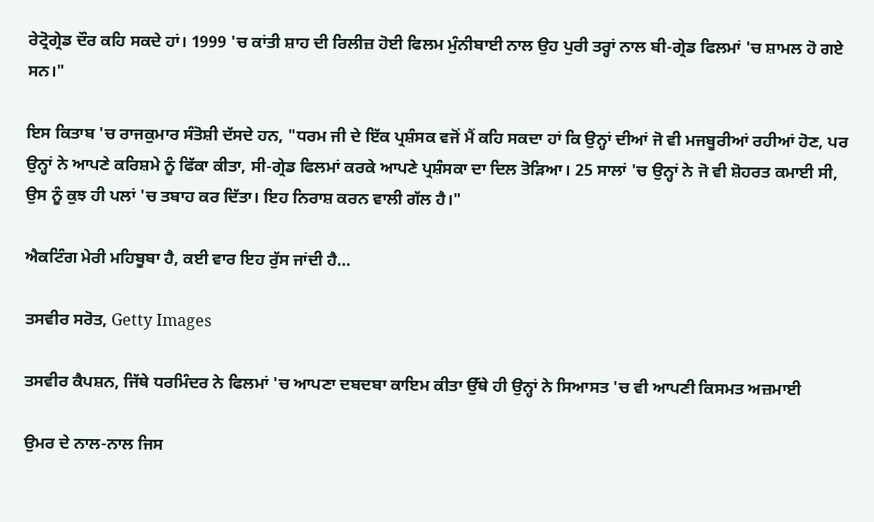ਰੇਟ੍ਰੋਗ੍ਰੇਡ ਦੌਰ ਕਹਿ ਸਕਦੇ ਹਾਂ। 1999 'ਚ ਕਾਂਤੀ ਸ਼ਾਹ ਦੀ ਰਿਲੀਜ਼ ਹੋਈ ਫਿਲਮ ਮੁੰਨੀਬਾਈ ਨਾਲ ਉਹ ਪੁਰੀ ਤਰ੍ਹਾਂ ਨਾਲ ਬੀ-ਗ੍ਰੇਡ ਫਿਲਮਾਂ 'ਚ ਸ਼ਾਮਲ ਹੋ ਗਏ ਸਨ।"

ਇਸ ਕਿਤਾਬ 'ਚ ਰਾਜਕੁਮਾਰ ਸੰਤੋਸ਼ੀ ਦੱਸਦੇ ਹਨ, "ਧਰਮ ਜੀ ਦੇ ਇੱਕ ਪ੍ਰਸ਼ੰਸਕ ਵਜੋਂ ਮੈਂ ਕਹਿ ਸਕਦਾ ਹਾਂ ਕਿ ਉਨ੍ਹਾਂ ਦੀਆਂ ਜੋ ਵੀ ਮਜਬੂਰੀਆਂ ਰਹੀਆਂ ਹੋਣ, ਪਰ ਉਨ੍ਹਾਂ ਨੇ ਆਪਣੇ ਕਰਿਸ਼ਮੇ ਨੂੰ ਫਿੱਕਾ ਕੀਤਾ, ਸੀ-ਗ੍ਰੇਡ ਫਿਲਮਾਂ ਕਰਕੇ ਆਪਣੇ ਪ੍ਰਸ਼ੰਸਕਾ ਦਾ ਦਿਲ ਤੋੜਿਆ। 25 ਸਾਲਾਂ 'ਚ ਉਨ੍ਹਾਂ ਨੇ ਜੋ ਵੀ ਸ਼ੋਹਰਤ ਕਮਾਈ ਸੀ, ਉਸ ਨੂੰ ਕੁਝ ਹੀ ਪਲਾਂ 'ਚ ਤਬਾਹ ਕਰ ਦਿੱਤਾ। ਇਹ ਨਿਰਾਸ਼ ਕਰਨ ਵਾਲੀ ਗੱਲ ਹੈ।"

ਐਕਟਿੰਗ ਮੇਰੀ ਮਹਿਬੂਬਾ ਹੈ, ਕਈ ਵਾਰ ਇਹ ਰੁੱਸ ਜਾਂਦੀ ਹੈ…

ਤਸਵੀਰ ਸਰੋਤ, Getty Images

ਤਸਵੀਰ ਕੈਪਸ਼ਨ, ਜਿੱਥੇ ਧਰਮਿੰਦਰ ਨੇ ਫਿਲਮਾਂ 'ਚ ਆਪਣਾ ਦਬਦਬਾ ਕਾਇਮ ਕੀਤਾ ਉੱਥੇ ਹੀ ਉਨ੍ਹਾਂ ਨੇ ਸਿਆਸਤ 'ਚ ਵੀ ਆਪਣੀ ਕਿਸਮਤ ਅਜ਼ਮਾਈ

ਉਮਰ ਦੇ ਨਾਲ-ਨਾਲ ਜਿਸ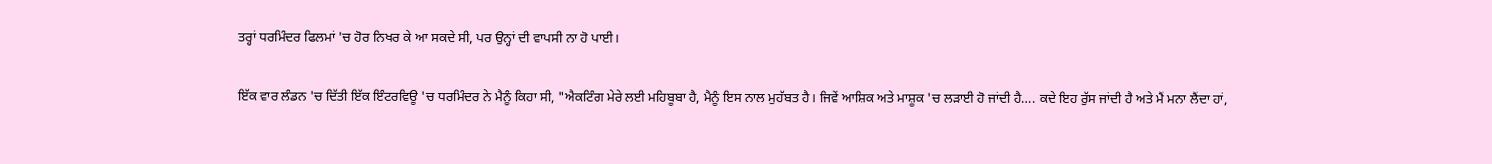ਤਰ੍ਹਾਂ ਧਰਮਿੰਦਰ ਫਿਲਮਾਂ 'ਚ ਹੋਰ ਨਿਖਰ ਕੇ ਆ ਸਕਦੇ ਸੀ, ਪਰ ਉਨ੍ਹਾਂ ਦੀ ਵਾਪਸੀ ਨਾ ਹੋ ਪਾਈ।

ਇੱਕ ਵਾਰ ਲੰਡਨ 'ਚ ਦਿੱਤੀ ਇੱਕ ਇੰਟਰਵਿਊ 'ਚ ਧਰਮਿੰਦਰ ਨੇ ਮੈਨੂੰ ਕਿਹਾ ਸੀ, "ਐਕਟਿੰਗ ਮੇਰੇ ਲਈ ਮਹਿਬੂਬਾ ਹੈ, ਮੈਨੂੰ ਇਸ ਨਾਲ ਮੁਹੱਬਤ ਹੈ। ਜਿਵੇਂ ਆਸ਼ਿਕ ਅਤੇ ਮਾਸ਼ੂਕ 'ਚ ਲੜਾਈ ਹੋ ਜਾਂਦੀ ਹੈ…. ਕਦੇ ਇਹ ਰੁੱਸ ਜਾਂਦੀ ਹੈ ਅਤੇ ਮੈਂ ਮਨਾ ਲੈਂਦਾ ਹਾਂ,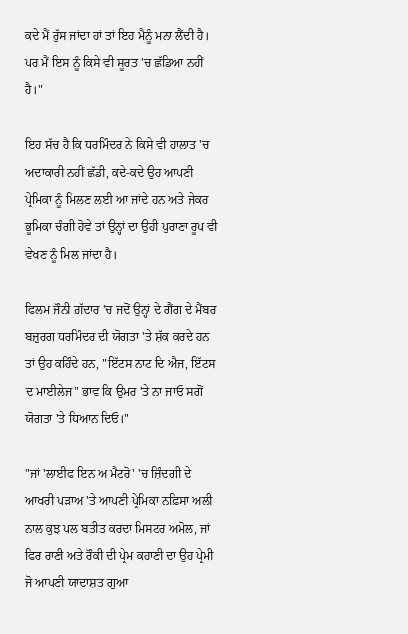ਕਦੇ ਮੈਂ ਰੁੱਸ ਜਾਂਦਾ ਹਾਂ ਤਾਂ ਇਹ ਮੈਨੂੰ ਮਨਾ ਲੈਂਦੀ ਹੈ। ਪਰ ਮੈਂ ਇਸ ਨੂੰ ਕਿਸੇ ਵੀ ਸੂਰਤ 'ਚ ਛੱਡਿਆ ਨਹੀਂ ਹੈ।"

ਇਹ ਸੱਚ ਹੈ ਕਿ ਧਰਮਿੰਦਰ ਨੇ ਕਿਸੇ ਵੀ ਹਾਲਾਤ 'ਚ ਅਦਾਕਾਰੀ ਨਹੀਂ ਛੱਡੀ, ਕਦੇ-ਕਦੇ ਉਹ ਆਪਣੀ ਪ੍ਰੇਮਿਕਾ ਨੂੰ ਮਿਲਣ ਲਈ ਆ ਜਾਂਦੇ ਹਨ ਅਤੇ ਜੇਕਰ ਭੂਮਿਕਾ ਚੰਗੀ ਹੋਵੇ ਤਾਂ ਉਨ੍ਹਾਂ ਦਾ ਉਹੀ ਪੁਰਾਣਾ ਰੂਪ ਵੀ ਵੇਖਣ ਨੂੰ ਮਿਲ ਜਾਂਦਾ ਹੈ।

ਫਿਲਮ ਜੌਨੀ ਗ਼ੱਦਾਰ 'ਚ ਜਦੋਂ ਉਨ੍ਹਾਂ ਦੇ ਗੈਂਗ ਦੇ ਮੈਂਬਰ ਬਜ਼ੁਰਗ ਧਰਮਿੰਦਰ ਦੀ ਯੋਗਤਾ 'ਤੇ ਸ਼ੱਕ ਕਰਦੇ ਹਨ ਤਾਂ ਉਹ ਕਹਿੰਦੇ ਹਨ, "ਇੱਟਸ ਨਾਟ ਦਿ ਐਜ, ਇੱਟਸ ਦ ਮਾਈਲੇਜ" ਭਾਵ ਕਿ ਉਮਰ 'ਤੇ ਨਾ ਜਾਓ ਸਗੋਂ ਯੋਗਤਾ 'ਤੇ ਧਿਆਨ ਦਿਓ।"

"ਜਾਂ 'ਲਾਈਫ ਇਨ ਅ ਮੈਟਰੋ' 'ਚ ਜ਼ਿੰਦਗੀ ਦੇ ਆਖਰੀ ਪੜਾਅ 'ਤੇ ਆਪਣੀ ਪ੍ਰੇਮਿਕਾ ਨਫ਼ਿਸਾ ਅਲੀ ਨਾਲ ਕੁਝ ਪਲ ਬਤੀਤ ਕਰਦਾ ਮਿਸਟਰ ਅਮੋਲ, ਜਾਂ ਫਿਰ ਰਾਣੀ ਅਤੇ ਰੌਕੀ ਦੀ ਪ੍ਰੇਮ ਕਹਾਣੀ ਦਾ ਉਹ ਪ੍ਰੇਮੀ ਜੋ ਆਪਣੀ ਯਾਦਾਸ਼ਤ ਗੁਆ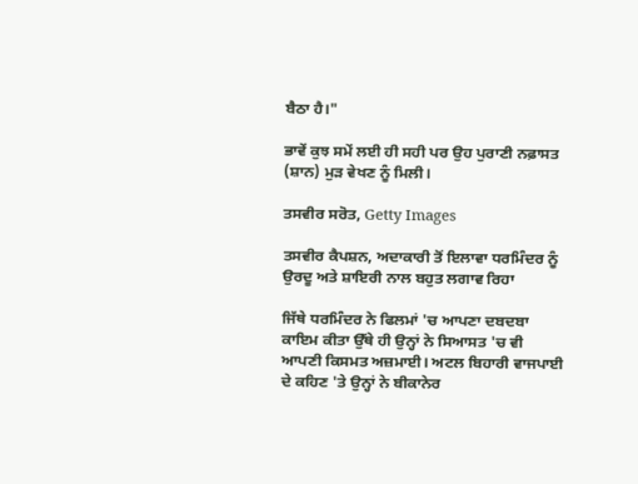ਬੈਠਾ ਹੈ।"

ਭਾਵੇਂ ਕੁਝ ਸਮੇਂ ਲਈ ਹੀ ਸਹੀ ਪਰ ਉਹ ਪੁਰਾਣੀ ਨਫ਼ਾਸਤ (ਸ਼ਾਨ) ਮੁੜ ਵੇਖਣ ਨੂੰ ਮਿਲੀ।

ਤਸਵੀਰ ਸਰੋਤ, Getty Images

ਤਸਵੀਰ ਕੈਪਸ਼ਨ, ਅਦਾਕਾਰੀ ਤੋਂ ਇਲਾਵਾ ਧਰਮਿੰਦਰ ਨੂੰ ਉਰਦੂ ਅਤੇ ਸ਼ਾਇਰੀ ਨਾਲ ਬਹੁਤ ਲਗਾਵ ਰਿਹਾ

ਜਿੱਥੇ ਧਰਮਿੰਦਰ ਨੇ ਫਿਲਮਾਂ 'ਚ ਆਪਣਾ ਦਬਦਬਾ ਕਾਇਮ ਕੀਤਾ ਉੱਥੇ ਹੀ ਉਨ੍ਹਾਂ ਨੇ ਸਿਆਸਤ 'ਚ ਵੀ ਆਪਣੀ ਕਿਸਮਤ ਅਜ਼ਮਾਈ। ਅਟਲ ਬਿਹਾਰੀ ਵਾਜਪਾਈ ਦੇ ਕਹਿਣ 'ਤੇ ਉਨ੍ਹਾਂ ਨੇ ਬੀਕਾਨੇਰ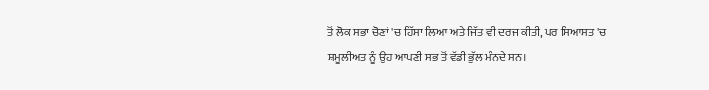ਤੋਂ ਲੋਕ ਸਭਾ ਚੋਣਾਂ 'ਚ ਹਿੱਸਾ ਲਿਆ ਅਤੇ ਜਿੱਤ ਵੀ ਦਰਜ ਕੀਤੀ, ਪਰ ਸਿਆਸਤ 'ਚ ਸ਼ਮੂਲੀਅਤ ਨੂੰ ਉਹ ਆਪਣੀ ਸਭ ਤੋਂ ਵੱਡੀ ਭੁੱਲ ਮੰਨਦੇ ਸਨ।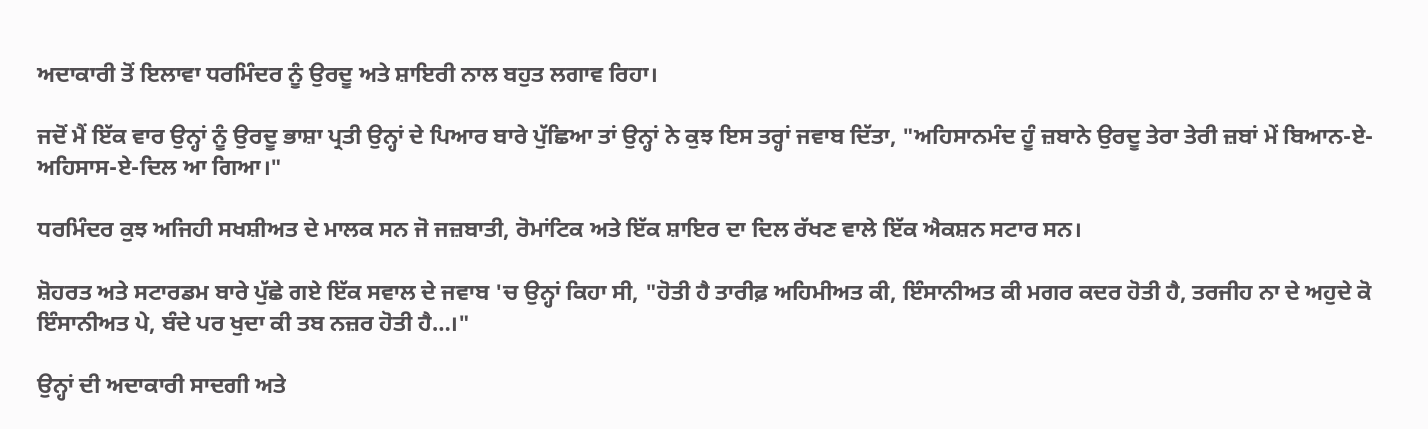ਅਦਾਕਾਰੀ ਤੋਂ ਇਲਾਵਾ ਧਰਮਿੰਦਰ ਨੂੰ ਉਰਦੂ ਅਤੇ ਸ਼ਾਇਰੀ ਨਾਲ ਬਹੁਤ ਲਗਾਵ ਰਿਹਾ।

ਜਦੋਂ ਮੈਂ ਇੱਕ ਵਾਰ ਉਨ੍ਹਾਂ ਨੂੰ ਉਰਦੂ ਭਾਸ਼ਾ ਪ੍ਰਤੀ ਉਨ੍ਹਾਂ ਦੇ ਪਿਆਰ ਬਾਰੇ ਪੁੱਛਿਆ ਤਾਂ ਉਨ੍ਹਾਂ ਨੇ ਕੁਝ ਇਸ ਤਰ੍ਹਾਂ ਜਵਾਬ ਦਿੱਤਾ, "ਅਹਿਸਾਨਮੰਦ ਹੂੰ ਜ਼ਬਾਨੇ ਉਰਦੂ ਤੇਰਾ ਤੇਰੀ ਜ਼ਬਾਂ ਮੇਂ ਬਿਆਨ-ਏ-ਅਹਿਸਾਸ-ਏ-ਦਿਲ ਆ ਗਿਆ।"

ਧਰਮਿੰਦਰ ਕੁਝ ਅਜਿਹੀ ਸਖਸ਼ੀਅਤ ਦੇ ਮਾਲਕ ਸਨ ਜੋ ਜਜ਼ਬਾਤੀ, ਰੋਮਾਂਟਿਕ ਅਤੇ ਇੱਕ ਸ਼ਾਇਰ ਦਾ ਦਿਲ ਰੱਖਣ ਵਾਲੇ ਇੱਕ ਐਕਸ਼ਨ ਸਟਾਰ ਸਨ।

ਸ਼ੋਹਰਤ ਅਤੇ ਸਟਾਰਡਮ ਬਾਰੇ ਪੁੱਛੇ ਗਏ ਇੱਕ ਸਵਾਲ ਦੇ ਜਵਾਬ 'ਚ ਉਨ੍ਹਾਂ ਕਿਹਾ ਸੀ, "ਹੋਤੀ ਹੈ ਤਾਰੀਫ਼ ਅਹਿਮੀਅਤ ਕੀ, ਇੰਸਾਨੀਅਤ ਕੀ ਮਗਰ ਕਦਰ ਹੋਤੀ ਹੈ, ਤਰਜੀਹ ਨਾ ਦੇ ਅਹੁਦੇ ਕੋ ਇੰਸਾਨੀਅਤ ਪੇ, ਬੰਦੇ ਪਰ ਖੁਦਾ ਕੀ ਤਬ ਨਜ਼ਰ ਹੋਤੀ ਹੈ…।"

ਉਨ੍ਹਾਂ ਦੀ ਅਦਾਕਾਰੀ ਸਾਦਗੀ ਅਤੇ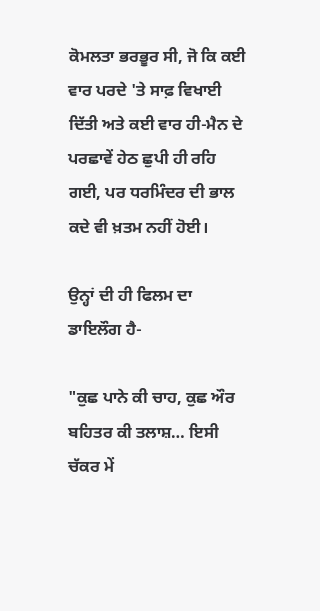ਕੋਮਲਤਾ ਭਰਭੂਰ ਸੀ, ਜੋ ਕਿ ਕਈ ਵਾਰ ਪਰਦੇ 'ਤੇ ਸਾਫ਼ ਵਿਖਾਈ ਦਿੱਤੀ ਅਤੇ ਕਈ ਵਾਰ ਹੀ-ਮੈਨ ਦੇ ਪਰਛਾਵੇਂ ਹੇਠ ਛੁਪੀ ਹੀ ਰਹਿ ਗਈ, ਪਰ ਧਰਮਿੰਦਰ ਦੀ ਭਾਲ ਕਦੇ ਵੀ ਖ਼ਤਮ ਨਹੀਂ ਹੋਈ।

ਉਨ੍ਹਾਂ ਦੀ ਹੀ ਫਿਲਮ ਦਾ ਡਾਇਲੌਗ ਹੈ-

"ਕੁਛ ਪਾਨੇ ਕੀ ਚਾਹ, ਕੁਛ ਔਰ ਬਹਿਤਰ ਕੀ ਤਲਾਸ਼… ਇਸੀ ਚੱਕਰ ਮੇਂ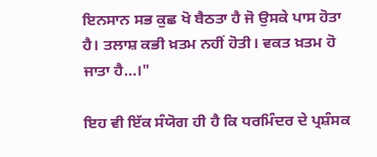ਇਨਸਾਨ ਸਭ ਕੁਛ ਖੋ ਬੈਠਤਾ ਹੈ ਜੋ ਉਸਕੇ ਪਾਸ ਹੋਤਾ ਹੈ। ਤਲਾਸ਼ ਕਭੀ ਖ਼ਤਮ ਨਹੀਂ ਹੋਤੀ। ਵਕਤ ਖ਼ਤਮ ਹੋ ਜਾਤਾ ਹੈ…।"

ਇਹ ਵੀ ਇੱਕ ਸੰਯੋਗ ਹੀ ਹੈ ਕਿ ਧਰਮਿੰਦਰ ਦੇ ਪ੍ਰਸ਼ੰਸਕ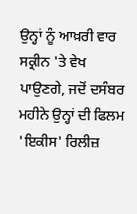ਉਨ੍ਹਾਂ ਨੂੰ ਆਖ਼ਰੀ ਵਾਰ ਸਕ੍ਰੀਨ 'ਤੇ ਵੇਖ ਪਾਉਣਗੇ, ਜਦੋਂ ਦਸੰਬਰ ਮਹੀਨੇ ਉਨ੍ਹਾਂ ਦੀ ਫਿਲਮ 'ਇਕੀਸ' ਰਿਲੀਜ਼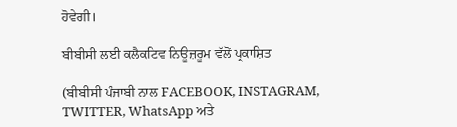ਹੋਵੇਗੀ।

ਬੀਬੀਸੀ ਲਈ ਕਲੈਕਟਿਵ ਨਿਊਜ਼ਰੂਮ ਵੱਲੋਂ ਪ੍ਰਕਾਸ਼ਿਤ

(ਬੀਬੀਸੀ ਪੰਜਾਬੀ ਨਾਲ FACEBOOK, INSTAGRAM, TWITTER, WhatsApp ਅਤੇ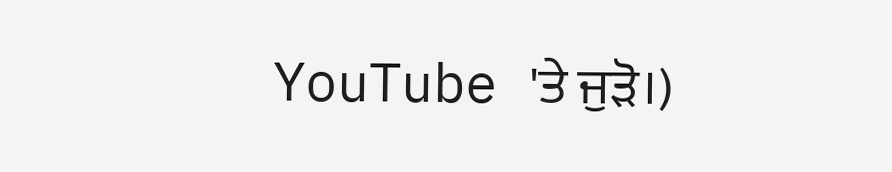YouTube 'ਤੇ ਜੁੜੋ।)